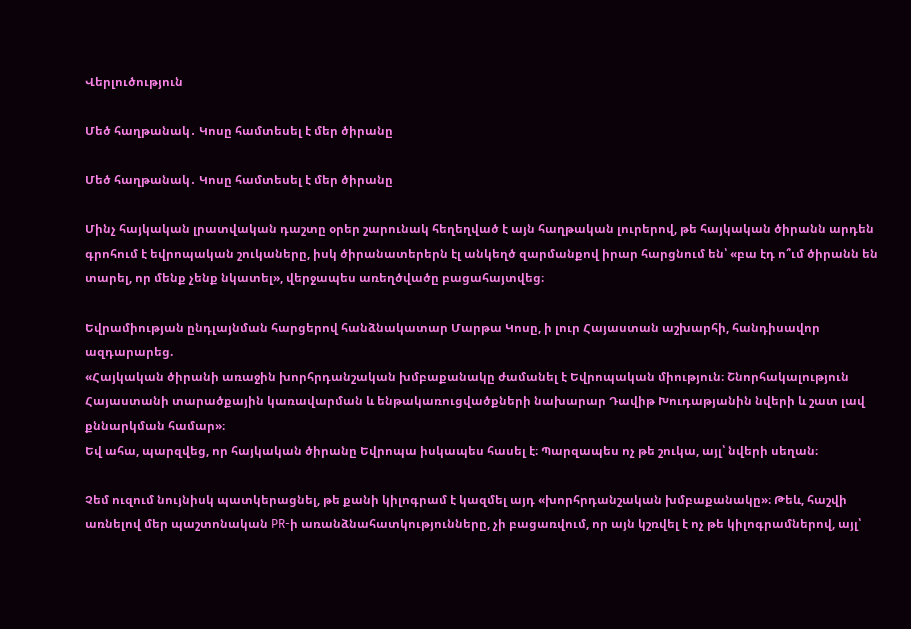Վերլուծություն

Մեծ հաղթանակ․ Կոսը համտեսել է մեր ծիրանը

Մեծ հաղթանակ․ Կոսը համտեսել է մեր ծիրանը

Մինչ հայկական լրատվական դաշտը օրեր շարունակ հեղեղված է այն հաղթական լուրերով, թե հայկական ծիրանն արդեն գրոհում է եվրոպական շուկաները, իսկ ծիրանատերերն էլ անկեղծ զարմանքով իրար հարցնում են՝ «բա էդ ո՞ւմ ծիրանն են տարել, որ մենք չենք նկատել», վերջապես առեղծվածը բացահայտվեց։

Եվրամիության ընդլայնման հարցերով հանձնակատար Մարթա Կոսը, ի լուր Հայաստան աշխարհի, հանդիսավոր ազդարարեց.
«Հայկական ծիրանի առաջին խորհրդանշական խմբաքանակը ժամանել է Եվրոպական միություն։ Շնորհակալություն Հայաստանի տարածքային կառավարման և ենթակառուցվածքների նախարար Դավիթ Խուդաթյանին նվերի և շատ լավ քննարկման համար»։
Եվ ահա, պարզվեց, որ հայկական ծիրանը Եվրոպա իսկապես հասել է։ Պարզապես ոչ թե շուկա, այլ՝ նվերի սեղան։

Չեմ ուզում նույնիսկ պատկերացնել, թե քանի կիլոգրամ է կազմել այդ «խորհրդանշական խմբաքանակը»։ Թեև, հաշվի առնելով մեր պաշտոնական PR-ի առանձնահատկությունները, չի բացառվում, որ այն կշռվել է ոչ թե կիլոգրամներով, այլ՝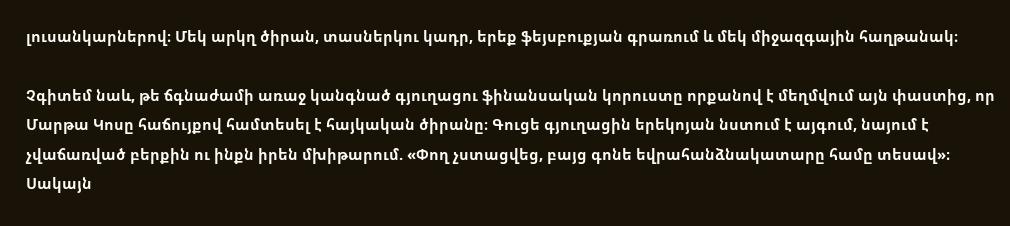լուսանկարներով։ Մեկ արկղ ծիրան, տասներկու կադր, երեք ֆեյսբուքյան գրառում և մեկ միջազգային հաղթանակ։

Չգիտեմ նաև, թե ճգնաժամի առաջ կանգնած գյուղացու ֆինանսական կորուստը որքանով է մեղմվում այն փաստից, որ Մարթա Կոսը հաճույքով համտեսել է հայկական ծիրանը։ Գուցե գյուղացին երեկոյան նստում է այգում, նայում է չվաճառված բերքին ու ինքն իրեն մխիթարում. «Փող չստացվեց, բայց գոնե եվրահանձնակատարը համը տեսավ»։
Սակայն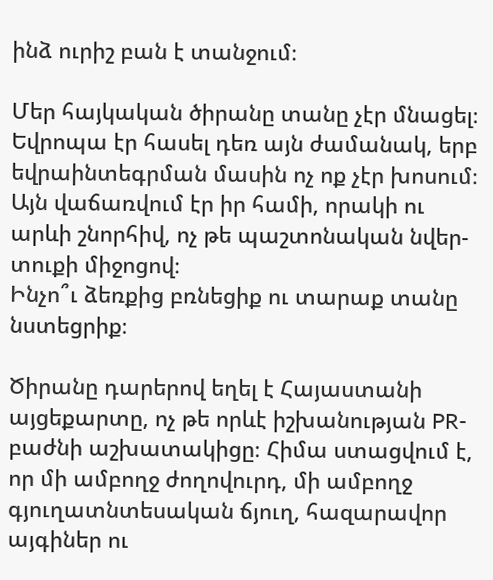ինձ ուրիշ բան է տանջում։

Մեր հայկական ծիրանը տանը չէր մնացել։ Եվրոպա էր հասել դեռ այն ժամանակ, երբ եվրաինտեգրման մասին ոչ ոք չէր խոսում։ Այն վաճառվում էր իր համի, որակի ու արևի շնորհիվ, ոչ թե պաշտոնական նվեր-տուքի միջոցով։
Ինչո՞ւ ձեռքից բռնեցիք ու տարաք տանը նստեցրիք։

Ծիրանը դարերով եղել է Հայաստանի այցեքարտը, ոչ թե որևէ իշխանության PR-բաժնի աշխատակիցը։ Հիմա ստացվում է, որ մի ամբողջ ժողովուրդ, մի ամբողջ գյուղատնտեսական ճյուղ, հազարավոր այգիներ ու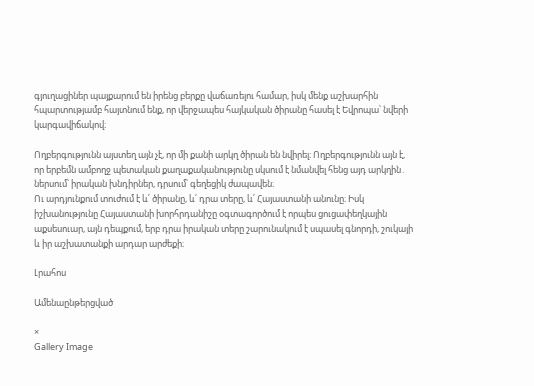գյուղացիներ պայքարում են իրենց բերքը վաճառելու համար, իսկ մենք աշխարհին հպարտությամբ հայտնում ենք, որ վերջապես հայկական ծիրանը հասել է Եվրոպա՝ նվերի կարգավիճակով։

Ողբերգությունն այստեղ այն չէ, որ մի քանի արկղ ծիրան են նվիրել։ Ողբերգությունն այն է, որ երբեմն ամբողջ պետական քաղաքականությունը սկսում է նմանվել հենց այդ արկղին․ ներսում՝ իրական խնդիրներ, դրսում՝ գեղեցիկ ժապավեն։
Ու արդյունքում տուժում է և՛ ծիրանը, և՛ դրա տերը, և՛ Հայաստանի անունը։ Իսկ իշխանությունը Հայաստանի խորհրդանիշը օգտագործում է որպես ցուցափեղկային աքսեսուար, այն դեպքում, երբ դրա իրական տերը շարունակում է սպասել գնորդի, շուկայի և իր աշխատանքի արդար արժեքի։

Լրահոս

Ամենաընթերցված

×
Gallery Image